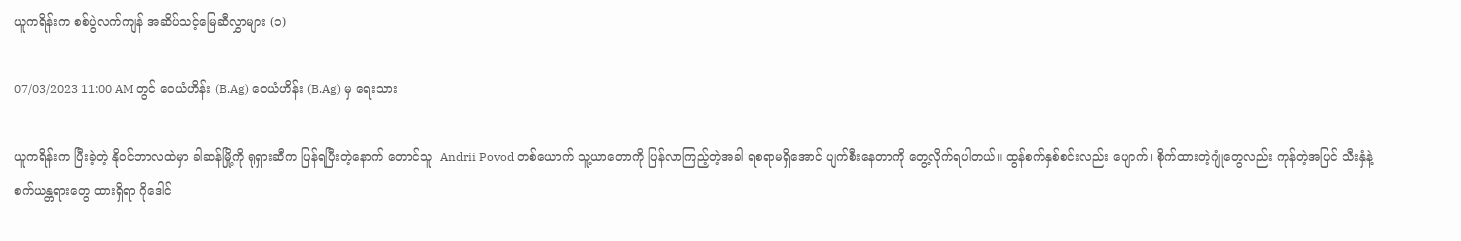ယူကရိန်းက စစ်ပွဲလက်ကျန် အဆိပ်သင့်မြေဆီလွှာများ (၁)

07/03/2023 11:00 AM တွင် ဝေယံဟိန်း (B.Ag) ဝေယံဟိန်း (B.Ag) မှ ရေးသား

ယူကရိန်းက ပြီးခဲ့တဲ့ နိုဝင်ဘာလထဲမှာ ခါဆန်မြို့ကို ရုရှားဆီက ပြန်ရပြီးတဲ့နောက် တောင်သူ  Andrii Povod တစ်ယောက် သူ့ယာ‌တောကို ပြန်လာကြည့်တဲ့အခါ ရစရာမရှိအောင် ပျက်စီးနေတာကို တွေ့လိုက်ရပါတယ်။ ထွန်စက်နှစ်စင်းလည်း ပျောက်၊ စိုက်ထားတဲ့ဂျုံတွေလည်း ကုန်တဲ့အပြင် သီးနှံနဲ့ စက်ယန္တရားတွေ ထားရှိရာ ဂိုဒေါင်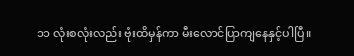၁၁ လုံးစလုံးလည်း ဗုံးထိမှန်ကာ မီးလောင်ပြာကျနေနှင့်ပါပြီ။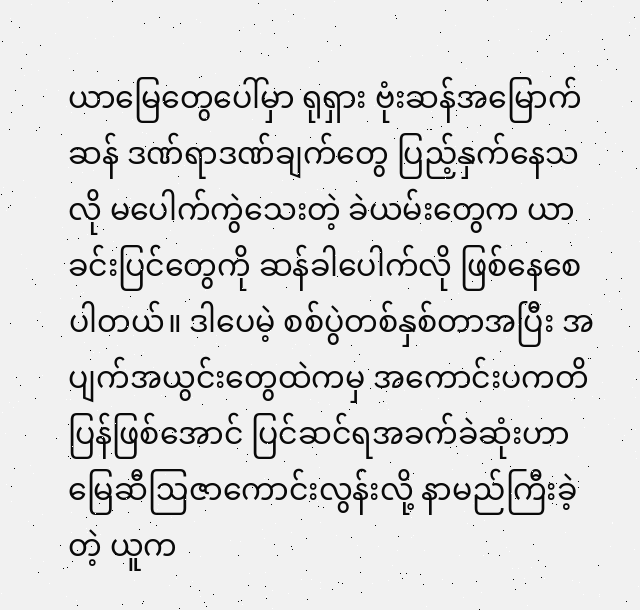ယာမြေတွေပေါ်မှာ ရုရှား ဗုံးဆန်အမြောက်ဆန် ဒဏ်ရာဒဏ်ချက်တွေ ပြည့်နှက်နေသလို မပေါက်ကွဲသေးတဲ့ ခဲယမ်းတွေက ယာခင်းပြင်တွေကို ဆန်ခါပေါက်လို ဖြစ်နေစေပါတယ်။ ဒါပေမဲ့ စစ်ပွဲတစ်နှစ်တာအပြီး အပျက်အယွင်းတွေထဲကမှ အကောင်းပကတိပြန်ဖြစ်အောင် ပြင်ဆင်ရအခက်ခဲဆုံးဟာ မြေဆီဩဇာကောင်းလွန်းလို့ နာမည်ကြီးခဲ့တဲ့ ယူက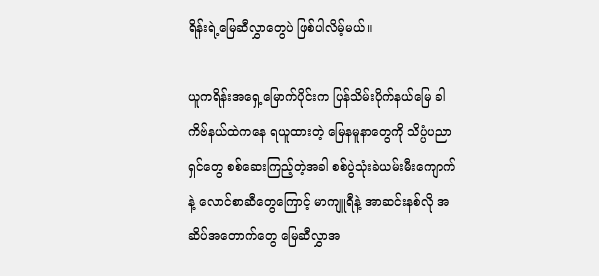ရိန်းရဲ့မြေဆီလွှာတွေပဲ ဖြစ်ပါလိမ့်မယ်။

ယူကရိန်းအရှေ့မြောက်ပိုင်းက ပြန်သိမ်းပိုက်နယ်မြေ ခါကိဗ်နယ်ထဲကနေ ရယူထားတဲ့ မြေနမူနာတွေကို သိပ္ပံပညာရှင်တွေ စစ်ဆေးကြည့်တဲ့အခါ စစ်ပွဲသုံးခဲယမ်းမီးကျောက်နဲ့ လောင်စာဆီတွေကြောင့် မာကျူရီနဲ့ အာဆင်းနစ်လို အဆိပ်အတောက်တွေ မြေဆီလွှာအ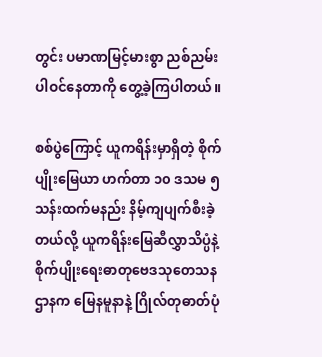တွင်း ပမာဏမြင့်မားစွာ ညစ်ညမ်းပါဝင်နေတာကို တွေ့ခဲ့ကြပါတယ်။

စစ်ပွဲကြောင့် ယူကရိန်းမှာရှိတဲ့ စိုက်ပျိုးမြေယာ ဟက်တာ ၁၀ ဒသမ ၅ သန်းထက်မနည်း နိမ့်ကျပျက်စီးခဲ့တယ်လို့ ယူကရိန်းမြေဆီလွှာသိပ္ပံနဲ့ စိုက်ပျိုးရေးဓာတုဗေဒသုတေသနဌာနက မြေနမူနာနဲ့ ဂြိုလ်တုဓာတ်ပုံ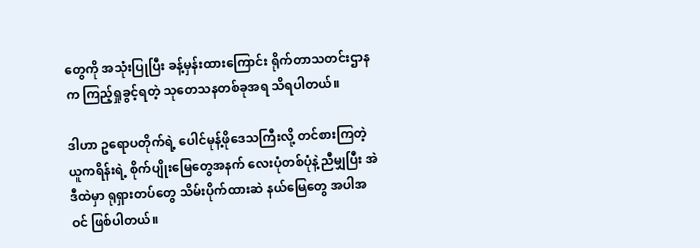တွေကို အသုံးပြုပြီး ခန့်မှန်းထားကြောင်း ရိုက်တာသတင်းဌာနက ကြည့်ရှုခွင့်ရတဲ့ သုတေသနတစ်ခုအရ သိရပါတယ်။

ဒါဟာ ဥရောပတိုက်ရဲ့ ပေါင်မုန့်ဖိုဒေသကြီးလို့ တင်စားကြတဲ့ ယူကရိန်းရဲ့ စိုက်ပျိုးမြေတွေအနက် လေးပုံတစ်ပုံနဲ့ညီမျှပြီး အဲဒီထဲမှာ ရုရှားတပ်တွေ သိမ်းပိုက်ထားဆဲ နယ်မြေတွေ အပါအဝင် ဖြစ်ပါတယ်။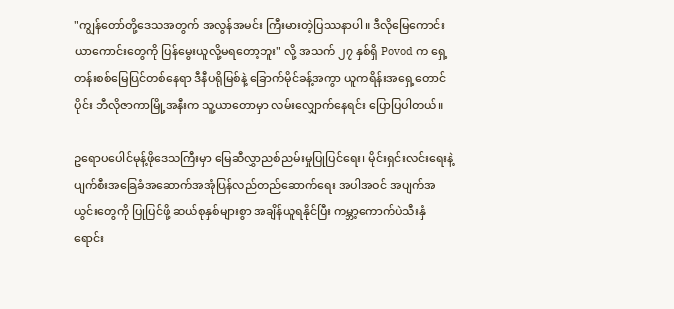"ကျွန်တော်တို့ဒေသအတွက် အလွန်အမင်း ကြီးမားတဲ့ပြဿနာပါ။ ဒီလိုမြေကောင်းယာကောင်းတွေကို ပြန်မွေးယူလို့မရတော့ဘူး" လို့ အသက် ၂၇ နှစ်ရှိ Povod က ရှေ့တန်းစစ်မြေပြင်တစ်နေရာ ဒီနီပရိုမြစ်နဲ့ ခြောက်မိုင်ခန့်အကွာ ယူကရိန်းအရှေ့တောင်ပိုင်း ဘီလိုဇာကာမြို့အနီးက သူ့ယာတောမှာ လမ်းလျှောက်နေရင်း ပြောပြပါတယ်။

ဥရောပပေါင်မုန့်ဖိုဒေသကြီးမှာ မြေဆီလွှာညစ်ညမ်းမှုပြုပြင်ရေး၊ မိုင်းရှင်းလင်းရေးနဲ့ ပျက်စီးအခြေခံအဆောက်အအုံပြန်လည်တည်ဆောက်ရေး အပါအဝင် အပျက်အယွင်းတွေကို ပြုပြင်ဖို့ ဆယ်စုနှစ်များစွာ အချိန်ယူရနိုင်ပြီး ကမ္ဘာ့ကောက်ပဲသီးနှံရောင်း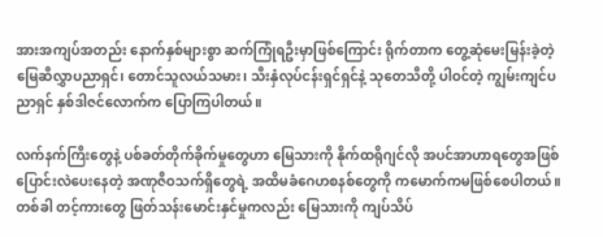အားအကျပ်အတည်း နောက်နှစ်များစွာ ဆက်ကြုံရဦးမှာဖြစ်ကြောင်း ရိုက်တာက တွေ့ဆုံမေးမြန်းခဲ့တဲ့ မြေဆီလွှာပညာရှင်၊ တောင်သူလယ်သမား၊ သီးနှံလုပ်ငန်းရှင်ရှင်နဲ့ သုတေသီတို့ ပါဝင်တဲ့ ကျွမ်းကျင်ပညာရှင် နှစ်ဒါဇင်လောက်က ‌ပြောကြပါတယ်။

လက်နက်ကြီးတွေနဲ့ ပစ်ခတ်တိုက်ခိုက်မှုတွေဟာ မြေသားကို နိုက်ထရိုဂျင်လို အပင်အာဟာရတွေအဖြစ် ပြောင်းလဲပေးနေတဲ့ အဏုဇီဝသက်ရှိတွေရဲ့ အထိမခံဂေဟစနစ်တွေကို ကမောက်ကမဖြစ်စေပါတယ်။ တစ်ခါ တင့်ကားတွေ ဖြတ်သန်းမောင်းနှင်မှုကလည်း မြေသားကို ကျပ်သိပ်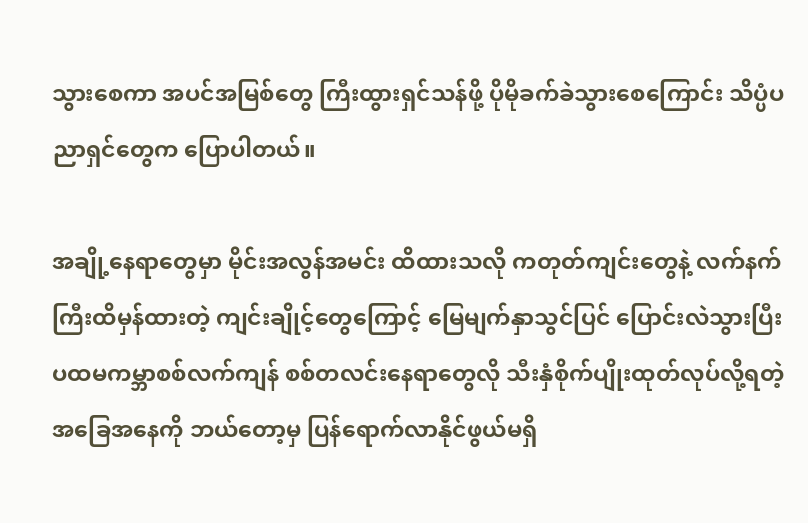သွားစေကာ အပင်အမြစ်တွေ ကြီးထွားရှင်သန်ဖို့ ပိုမိုခက်ခဲသွားစေကြောင်း သိပ္ပံပညာရှင်တွေက ပြောပါတယ်။

အချို့နေရာတွေမှာ မိုင်းအလွန်အမင်း ထိထားသလို ကတုတ်ကျင်းတွေနဲ့ လက်နက်ကြီးထိမှန်ထားတဲ့ ကျင်းချိုင့်တွေကြောင့် မြေမျက်နှာသွင်ပြင် ပြောင်းလဲသွားပြီး ပထမကမ္ဘာစစ်လက်ကျန် စစ်တလင်းနေရာတွေလို သီးနှံစိုက်ပျိုးထုတ်လုပ်လို့ရတဲ့အခြေအနေကို ဘယ်တော့မှ ပြန်ရောက်လာနိုင်ဖွယ်မရှိ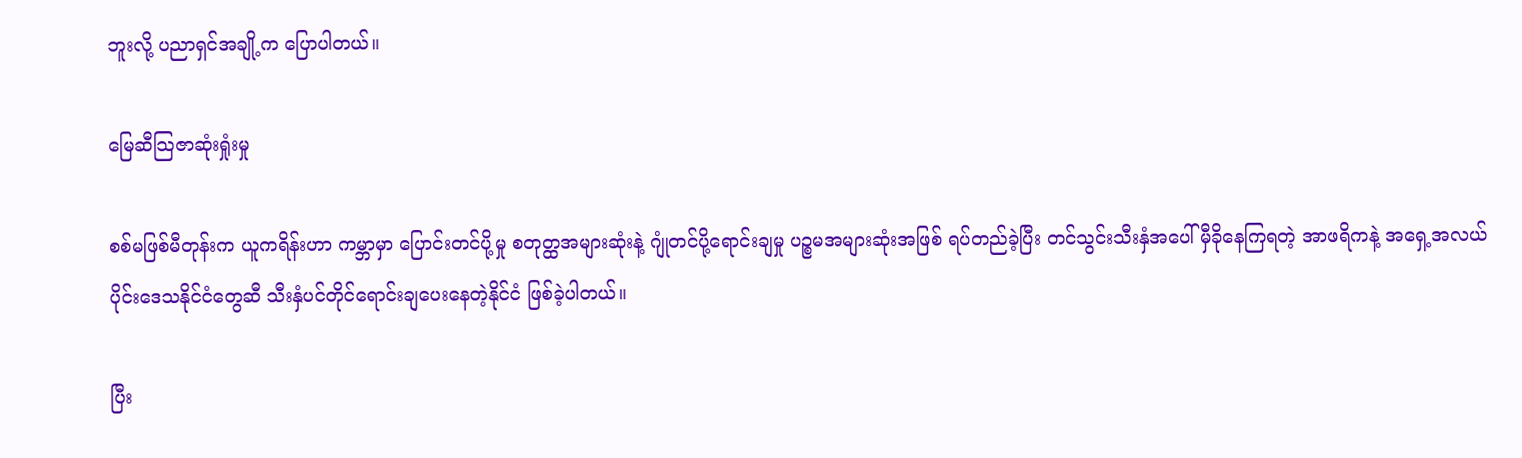ဘူးလို့ ပညာရှင်အချို့က ပြောပါတယ်။

မြေဆီသြဇာဆုံးရှုံးမှု

စစ်မဖြစ်မီတုန်းက ယူကရိန်းဟာ ကမ္ဘာမှာ ပြောင်းတင်ပို့မှု စတုတ္ထအများဆုံးနဲ့ ဂျုံတင်ပို့ရောင်းချမှု ပဉ္စမအများဆုံးအဖြစ် ရပ်တည်ခဲ့ပြီး တင်သွင်းသီးနှံအပေါ် မှီခိုနေကြရတဲ့ အာဖရိကနဲ့ အရှေ့အလယ်ပိုင်းဒေသနိုင်ငံတွေဆီ သီးနှံပင်တိုင်ရောင်းချပေးနေတဲ့နိုင်ငံ ဖြစ်ခဲ့ပါတယ်။

ပြီး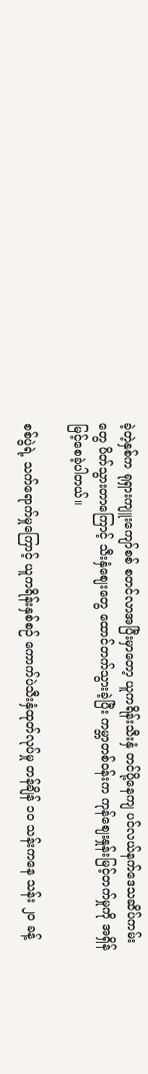ခဲ့တဲ့နှစ်က ရုရှားကျူးကျော်စစ် စတင်လာအပြီးမှာတော့ ယူကရိန်းသီးနှံ တင်ပို့နေကျ ပင်လယ်နက်ဒေသဆိပ်ကမ်းတွေ ပိတ်သွားတာကြောင့် သီးနှံဈေးတွေ ထောင်တက်သွားခဲ့ပြီး ကမ္ဘာတစ်ဝန်းက ကုန်ဈေးနှုန်းမြင့်တက်မှုကို အရှိန်မြင့်စေခဲ့ပါတယ်။

စစ်ပွဲရဲ့ သက်ရောက်မှုကြောင့် ယူကရိန်းနှစ်စဉ် ကောက်ပဲသီးနှံထုတ်လုပ်မှု တန်ချိန် ၁၀ သန်းကနေ သန်း ၂၀ ခန့်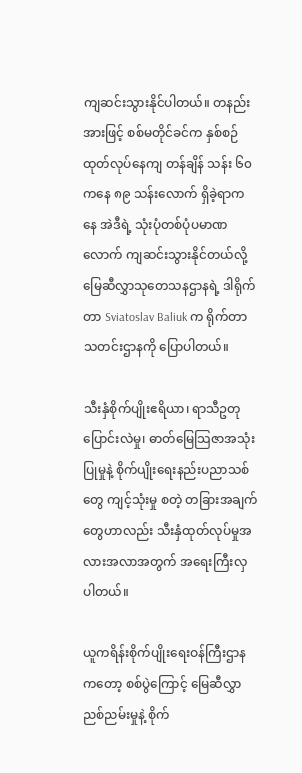ကျဆင်းသွားနိုင်ပါတယ်။ တနည်းအားဖြင့် စစ်မတိုင်ခင်က နှစ်စဉ် ထုတ်လုပ်နေကျ တန်ချိန် သန်း ၆၀ ကနေ ၈၉ သန်းလောက် ရှိခဲ့ရာကနေ အဲဒီရဲ့ သုံးပုံတစ်ပုံပမာဏလောက် ကျဆင်းသွားနိုင်တယ်လို့ မြေဆီလွှာသုတေသနဌာနရဲ့ ဒါရိုက်တာ Sviatoslav Baliuk က ရိုက်တာသတင်းဌာနကို ပြောပါတယ်။

သီးနှံစိုက်ပျိုးဧရိယာ၊ ရာသီဥတုပြောင်းလဲမှု၊ ဓာတ်မြေသြဇာအသုံးပြုမှုနဲ့ စိုက်ပျိုးရေးနည်းပညာသစ်တွေ ကျင့်သုံးမှု စတဲ့ တခြားအချက်တွေဟာလည်း သီးနှံထုတ်လုပ်မှုအလားအလာအတွက် အရေးကြီးလှပါတယ်။

ယူကရိန်းစိုက်ပျိုးရေးဝန်ကြီးဌာနကတော့ စစ်ပွဲကြောင့် မြေဆီလွှာညစ်ညမ်းမှုနဲ့ စိုက်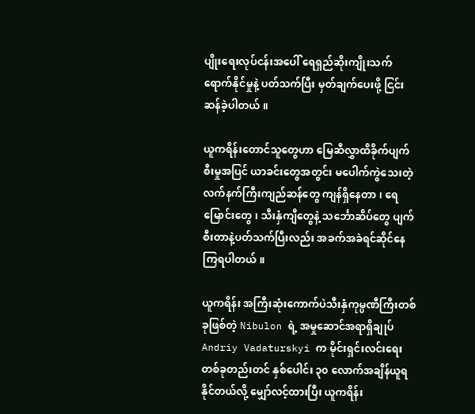ပျိုးရေးလုပ်ငန်းအပေါ် ရေရှည်ဆိုးကျိုးသက်ရောက်နိုင်မှုနဲ့ ပတ်သက်ပြီး မှတ်ချက်ပေးဖို့ ငြင်းဆန်ခဲ့ပါတယ်။

ယူကရိန်းတောင်သူတွေဟာ မြေဆီလွှာထိခိုက်ပျက်စီးမှုအပြင် ယာခင်းတွေအတွင်း မပေါက်ကွဲသေးတဲ့ လက်နက်ကြီးကျည်ဆန်တွေ ကျန်ရှိနေတာ၊ ရေမြောင်းတွေ၊ သီးနှံကျီတွေနဲ့ သင်္ဘောဆိပ်တွေ ပျက်စီးတာနဲ့ပတ်သက်ပြီးလည်း အခက်အခဲရင်ဆိုင်နေကြရပါတယ်။

ယူကရိန်း အကြီးဆုံးကောက်ပဲသီးနှံကုမ္ပဏီကြီးတစ်ခုဖြစ်တဲ့ Nibulon ရဲ့ အမှုဆောင်အရာရှိချုပ် Andriy Vadaturskyi က မိုင်းရှင်းလင်းရေးတစ်ခုတည်းတင် နှစ်ပေါင်း ၃၀ လောက်အချိန်ယူရနိုင်တယ်လို့ မျှော်လင့်ထားပြီး ယူကရိန်း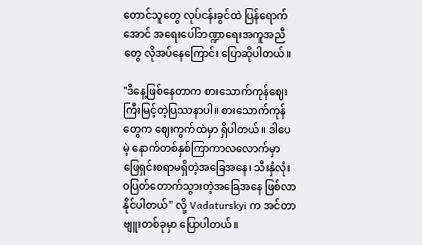တောင်သူတွေ လုပ်ငန်းခွင်ထဲ ပြန်ရောက်အောင် အရေးပေါ်ဘဏ္ဍာရေးအကူအညီတွေ လိုအပ်နေကြောင်း ပြောဆိုပါတယ်။

"ဒီနေ့ဖြစ်နေတာက စားသောက်ကုန်ဈေး ကြီးမြင့်တဲ့ပြဿနာပါ။ စားသောက်ကုန်တွေက ဈေးကွက်ထဲမှာ ရှိပါတယ်။ ဒါပေမဲ့ နောက်တစ်နှစ်ကြာကာလလောက်မှာ ဖြေရှင်းစရာမရှိတဲ့အခြေအနေ၊ သီးနှံလုံးဝပြတ်တောက်သွားတဲ့အခြေအနေ ဖြစ်လာနိုင်ပါတယ်" လို့ Vadaturskyi က အင်တာဗျူးတစ်ခုမှာ ပြောပါတယ်။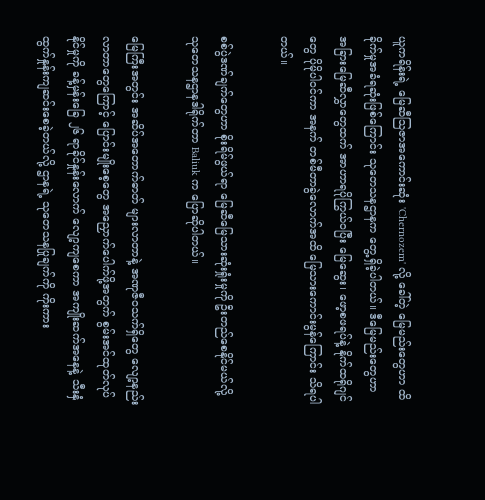ယူကရိန်းရဲ့ မြေဆီသြဇာအကောင်းဆုံး 'Chernozem' လို့ ခေါ်တဲ့ မြေမည်းတွေဟာ ထိခိုက်မှုအခံရဆုံးဖြစ်ကြောင်း သုတေသနဌာနက တွေ့ရှိခဲ့ပါတယ်။ ဒီမြေမည်းတွေဟာ အခြားမြေဆီလွှာတွေထက် အာဟာရပိုကြွယ်ဝပြီး မြေဆွေး၊ ဖော့စဖရပ်နဲ့ နိုက်ထရိုဂျင်တွေ ပိုမိုပါဝင်ကာ အနက် တစ်မီတာခွဲလောက်အထိ မြေသားကောင်းမွန်ကြောင်း သိရပါတယ်။

စစ်ပွဲဒဏ်ချက်တွေဟာ စိုးရိမ်ဖွယ်ရာ မြေဆီမြေသားဆုံးရှုံးမှုကို ဦးတည်စေနိုင်မယ်လို့ သုတေသနဌာနဒါရိုက်တာ Baliuk က ပြောဆိုပါတယ်။

မြေကြီးအတွင်း အဆိပ်အတောက်ဓာတ် များလာတာနဲ့ အဏုဇီဝသက်ရှိတွေ လျော့နည်းလာတာတွေကြောင့် ပြောင်းမျိုးစေ့တွေ အညှောက်ပေါက်ဖို့အတွက် စွမ်းအင်ထုတ်လုပ်နိုင်မှုကို ခန့်မှန်းခြေ ၂၆ ရာခိုင်နှုန်းလောက် လျော့ကျစေကာ အကျိုးဆက်အနေနဲ့ သီးနှံထွက်နှုန်းကျဆင်းစေခဲ့တယ်လို့ ဌာနရဲ့ သုတေသနပြုချက်ကို ကိုးကား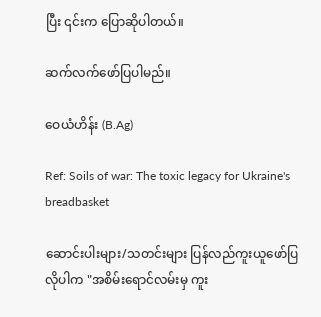ပြီး ၎င်းက ပြောဆိုပါတယ်။

ဆက်လက်ဖော်ပြပါမည်။

ဝေယံဟိန်း (B.Ag)

Ref: Soils of war: The toxic legacy for Ukraine's breadbasket

ဆောင်းပါးများ/သတင်းများ ပြန်လည်ကူးယူဖော်ပြလိုပါက "အစိမ်းရောင်လမ်းမှ ကူး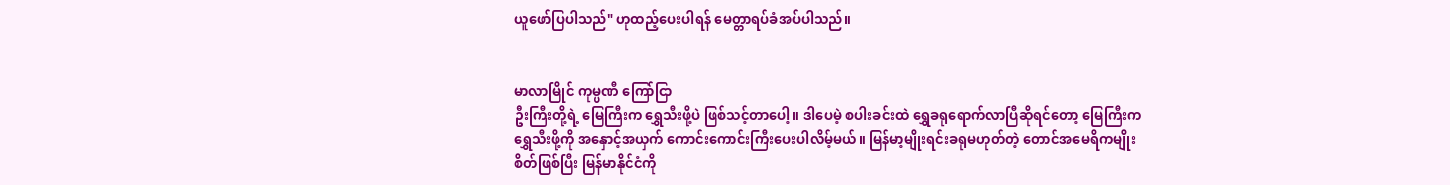ယူဖော်ပြပါသည်" ဟုထည့်ပေးပါရန် မေတ္တာရပ်ခံအပ်ပါသည်။


မာလာမြိုင် ကုမ္ပဏီ ကြော်ငြာ
ဦးကြီးတို့ရဲ့ မြေကြီးက ရွှေသီးဖို့ပဲ ဖြစ်သင့်တာပေါ့။ ဒါပေမဲ့ စပါးခင်းထဲ ရွှေခရုရောက်လာပြီဆိုရင်တော့ မြေကြီးက ရွှေသီးဖို့ကို အနှောင့်အယှက် ကောင်းကောင်းကြီးပေးပါလိမ့်မယ်။ မြန်မာ့မျိုးရင်းခရုမဟုတ်တဲ့ တောင်အမေရိကမျိုးစိတ်ဖြစ်ပြီး မြန်မာနိုင်ငံကို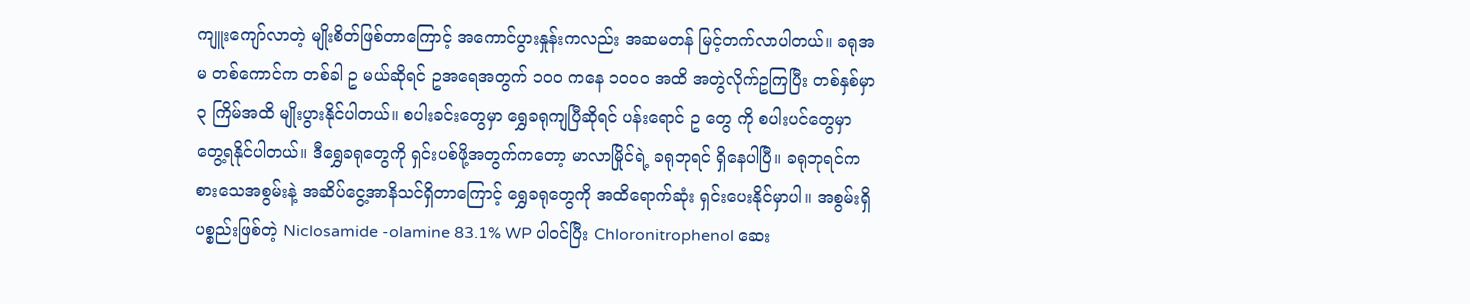ကျူးကျော်လာတဲ့ မျိုးစိတ်ဖြစ်တာကြောင့် အကောင်ပွားနှုန်းကလည်း အဆမတန် မြင့်တက်လာပါတယ်။ ခရုအမ တစ်ကောင်က တစ်ခါ ဥ မယ်ဆိုရင် ဥအရေအတွက် ၁၀၀ ကနေ ၁၀၀၀ အထိ အတွဲလိုက်ဥကြပြီး တစ်နှစ်မှာ ၃ ကြိမ်အထိ မျိုးပွားနိုင်ပါတယ်။ စပါးခင်းတွေမှာ ရွှေခရုကျပြီဆိုရင် ပန်းရောင် ဥ တွေ ကို စပါးပင်တွေမှာ တွေ့ရနိုင်ပါတယ်။ ဒီရွှေခရုတွေကို ရှင်းပစ်ဖို့အတွက်ကတော့ မာလာမြိုင်ရဲ့ ခရုဘုရင် ရှိနေပါပြီ။ ခရုဘုရင်က စားသေအစွမ်းနဲ့ အဆိပ်ငွေ့အာနိသင်ရှိတာကြောင့် ရွှေခရုတွေကို အထိရောက်ဆုံး ရှင်းပေးနိုင်မှာပါ။ အစွမ်းရှိပစ္စည်းဖြစ်တဲ့ Niclosamide -olamine 83.1% WP ပါဝင်ပြီး Chloronitrophenol ဆေး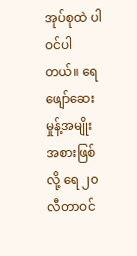အုပ်စုထဲ ပါဝင်ပါတယ်။ ရေဖျော်ဆေးမှုန့်အမျိုးအစားဖြစ်လို့ ရေ ၂၀ လီတာဝင်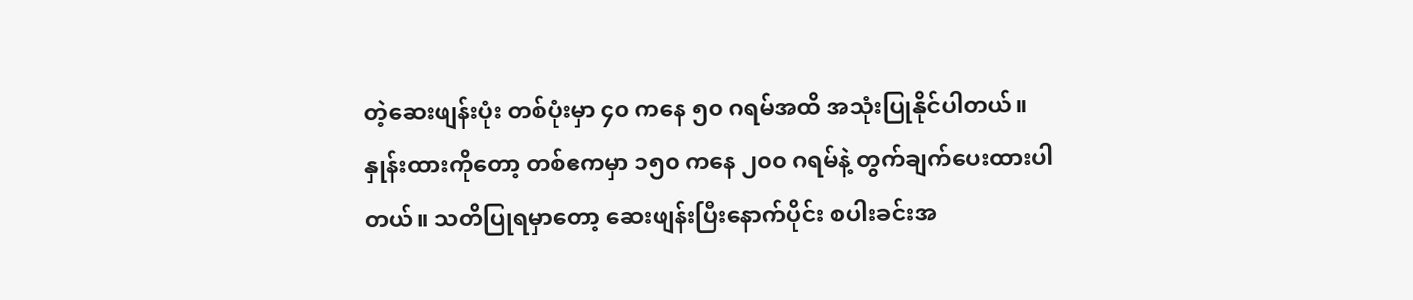တဲ့ဆေးဖျန်းပုံး တစ်ပုံးမှာ ၄၀ ကနေ ၅၀ ဂရမ်အထိ အသုံးပြုနိုင်ပါတယ်။ နှုန်းထားကိုတော့ တစ်ဧကမှာ ၁၅၀ ကနေ ၂၀၀ ဂရမ်နဲ့ တွက်ချက်ပေးထားပါတယ်။ သတိပြုရမှာတော့ ဆေးဖျန်းပြီးနောက်ပိုင်း စပါးခင်းအ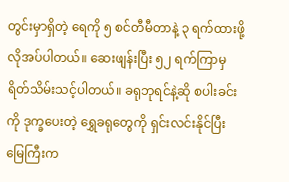တွင်းမှာရှိတဲ့ ရေကို ၅ စင်တီမီတာနဲ့ ၃ ရက်ထားဖို့ လိုအပ်ပါတယ်။ ဆေးဖျန်းပြီး ၅၂ ရက်ကြာမှ ရိတ်သိမ်းသင့်ပါတယ်။ ခရုဘုရင်နဲ့ဆို စပါးခင်းကို ဒုက္ခပေးတဲ့ ရွှေခရုတွေကို ရှင်းလင်းနိုင်ပြီး မြေကြီးက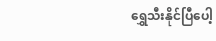ရွှေသီးနိုင်ပြီပေါ့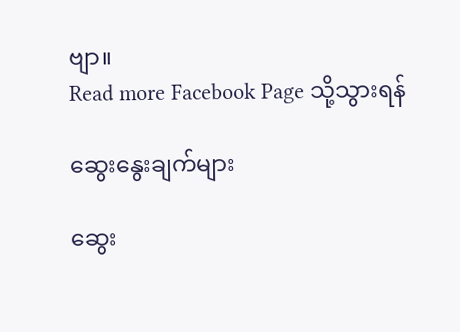ဗျာ။
Read more Facebook Page သို့သွားရန်

ဆွေးနွေးချက်များ

ဆွေး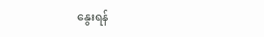နွေးရန်